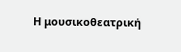Η μουσικοθεατρική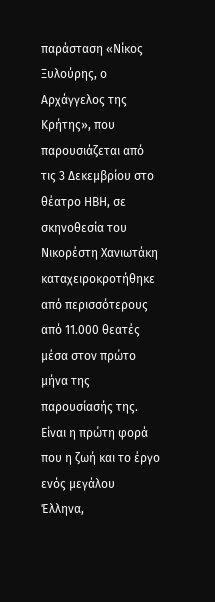παράσταση «Νίκος Ξυλούρης, ο Αρχάγγελος της Κρήτης», που παρουσιάζεται από τις 3 Δεκεμβρίου στο θέατρο ΗΒΗ, σε σκηνοθεσία του Νικορέστη Χανιωτάκη καταχειροκροτήθηκε από περισσότερους από 11.000 θεατές μέσα στον πρώτο μήνα της παρουσίασής της.
Είναι η πρώτη φορά που η ζωή και το έργο ενός μεγάλου Έλληνα,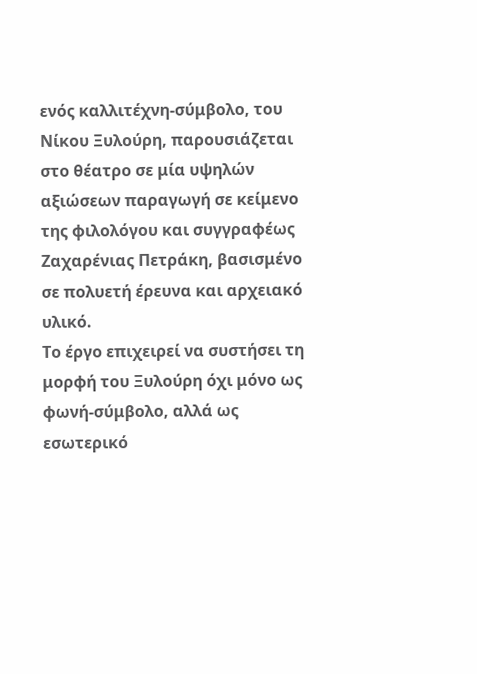ενός καλλιτέχνη-σύμβολο, του Νίκου Ξυλούρη, παρουσιάζεται στο θέατρο σε μία υψηλών αξιώσεων παραγωγή σε κείμενο της φιλολόγου και συγγραφέως Ζαχαρένιας Πετράκη, βασισμένο σε πολυετή έρευνα και αρχειακό υλικό.
Το έργο επιχειρεί να συστήσει τη μορφή του Ξυλούρη όχι μόνο ως φωνή-σύμβολο, αλλά ως εσωτερικό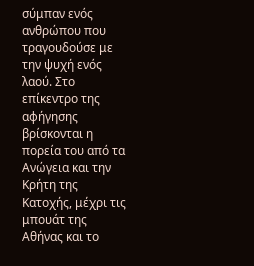σύμπαν ενός ανθρώπου που τραγουδούσε με την ψυχή ενός λαού. Στο επίκεντρο της αφήγησης βρίσκονται η πορεία του από τα Ανώγεια και την Κρήτη της Κατοχής, μέχρι τις μπουάτ της Αθήνας και το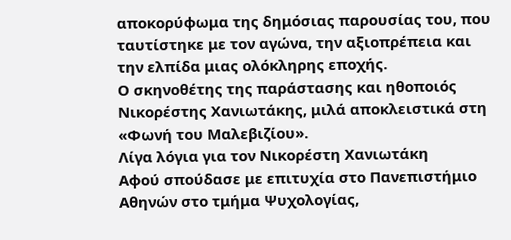αποκορύφωμα της δημόσιας παρουσίας του, που ταυτίστηκε με τον αγώνα, την αξιοπρέπεια και την ελπίδα μιας ολόκληρης εποχής.
Ο σκηνοθέτης της παράστασης και ηθοποιός Νικορέστης Χανιωτάκης, μιλά αποκλειστικά στη «Φωνή του Μαλεβιζίου».
Λίγα λόγια για τον Νικορέστη Χανιωτάκη
Αφού σπούδασε με επιτυχία στο Πανεπιστήμιο Αθηνών στο τμήμα Ψυχολογίας,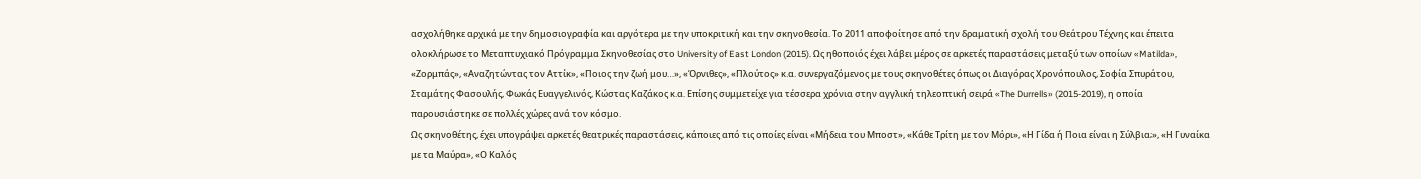ασχολήθηκε αρχικά με την δημοσιογραφία και αργότερα με την υποκριτική και την σκηνοθεσία. Το 2011 αποφοίτησε από την δραματική σχολή του Θεάτρου Τέχνης και έπειτα ολοκλήρωσε το Μεταπτυχιακό Πρόγραμμα Σκηνοθεσίας στο University of East London (2015). Ως ηθοποιός έχει λάβει μέρος σε αρκετές παραστάσεις μεταξύ των οποίων «Matilda», «Ζορμπάς», «Αναζητώντας τον Αττίκ», «Ποιος την ζωή μου…», «Όρνιθες», «Πλούτος» κ.α. συνεργαζόμενος με τους σκηνοθέτες όπως οι Διαγόρας Χρονόπουλος, Σοφία Σπυράτου, Σταμάτης Φασουλής, Φωκάς Ευαγγελινός, Κώστας Καζάκος κ.α. Επίσης συμμετείχε για τέσσερα χρόνια στην αγγλική τηλεοπτική σειρά «The Durrells» (2015-2019), η οποία παρουσιάστηκε σε πολλές χώρες ανά τον κόσμο.
Ως σκηνοθέτης, έχει υπογράψει αρκετές θεατρικές παραστάσεις, κάποιες από τις οποίες είναι «Μήδεια του Μποστ», «Κάθε Τρίτη με τον Μόρι», «Η Γίδα ή Ποια είναι η Σύλβια;», «Η Γυναίκα με τα Μαύρα», «Ο Καλός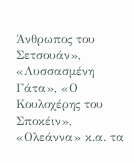Άνθρωπος του Σετσουάν», «Λυσσασμένη Γάτα», «Ο Κουλοχέρης του Σποκέιν», «Ολεάννα» κ.α. τα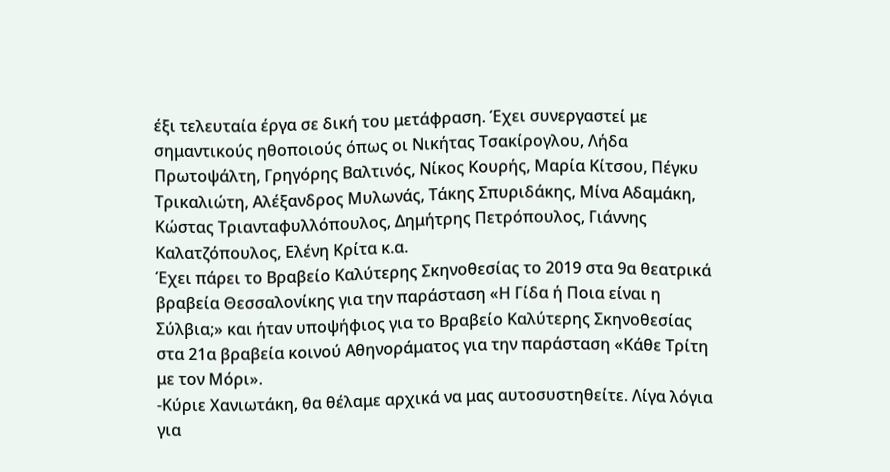έξι τελευταία έργα σε δική του μετάφραση. Έχει συνεργαστεί με σημαντικούς ηθοποιούς όπως οι Νικήτας Τσακίρογλου, Λήδα Πρωτοψάλτη, Γρηγόρης Βαλτινός, Νίκος Κουρής, Μαρία Κίτσου, Πέγκυ Τρικαλιώτη, Αλέξανδρος Μυλωνάς, Τάκης Σπυριδάκης, Μίνα Αδαμάκη, Κώστας Τριανταφυλλόπουλος, Δημήτρης Πετρόπουλος, Γιάννης Καλατζόπουλος, Ελένη Κρίτα κ.α.
Έχει πάρει το Βραβείο Καλύτερης Σκηνοθεσίας το 2019 στα 9α θεατρικά βραβεία Θεσσαλονίκης για την παράσταση «Η Γίδα ή Ποια είναι η Σύλβια;» και ήταν υποψήφιος για το Βραβείο Καλύτερης Σκηνοθεσίας στα 21α βραβεία κοινού Αθηνοράματος για την παράσταση «Κάθε Τρίτη με τον Μόρι».
-Κύριε Χανιωτάκη, θα θέλαμε αρχικά να μας αυτοσυστηθείτε. Λίγα λόγια για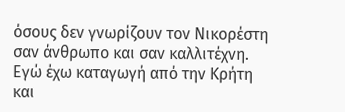όσους δεν γνωρίζουν τον Νικορέστη σαν άνθρωπο και σαν καλλιτέχνη.
Εγώ έχω καταγωγή από την Κρήτη και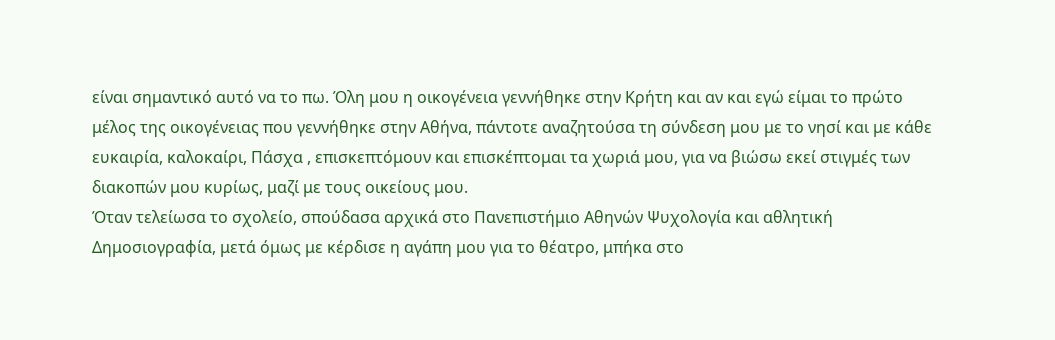είναι σημαντικό αυτό να το πω. Όλη μου η οικογένεια γεννήθηκε στην Κρήτη και αν και εγώ είμαι το πρώτο μέλος της οικογένειας που γεννήθηκε στην Αθήνα, πάντοτε αναζητούσα τη σύνδεση μου με το νησί και με κάθε ευκαιρία, καλοκαίρι, Πάσχα , επισκεπτόμουν και επισκέπτομαι τα χωριά μου, για να βιώσω εκεί στιγμές των διακοπών μου κυρίως, μαζί με τους οικείους μου.
Όταν τελείωσα το σχολείο, σπούδασα αρχικά στο Πανεπιστήμιο Αθηνών Ψυχολογία και αθλητική Δημοσιογραφία, μετά όμως με κέρδισε η αγάπη μου για το θέατρο, μπήκα στο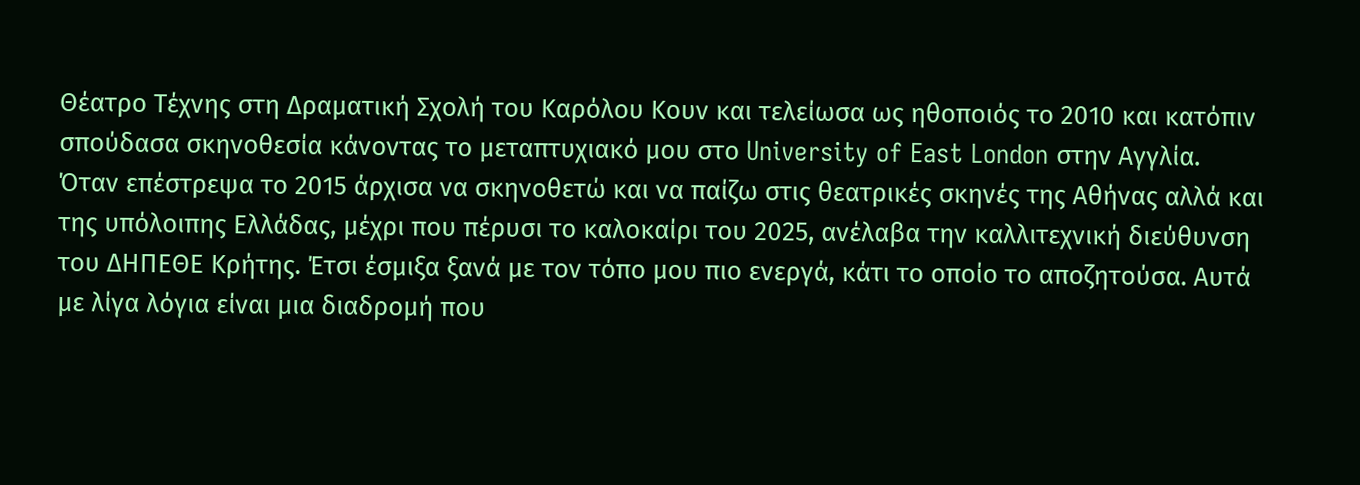Θέατρο Τέχνης στη Δραματική Σχολή του Καρόλου Κουν και τελείωσα ως ηθοποιός το 2010 και κατόπιν σπούδασα σκηνοθεσία κάνοντας το μεταπτυχιακό μου στο University of East London στην Αγγλία.
Όταν επέστρεψα το 2015 άρχισα να σκηνοθετώ και να παίζω στις θεατρικές σκηνές της Αθήνας αλλά και της υπόλοιπης Ελλάδας, μέχρι που πέρυσι το καλοκαίρι του 2025, ανέλαβα την καλλιτεχνική διεύθυνση του ΔΗΠΕΘΕ Κρήτης. Έτσι έσμιξα ξανά με τον τόπο μου πιο ενεργά, κάτι το οποίο το αποζητούσα. Αυτά με λίγα λόγια είναι μια διαδρομή που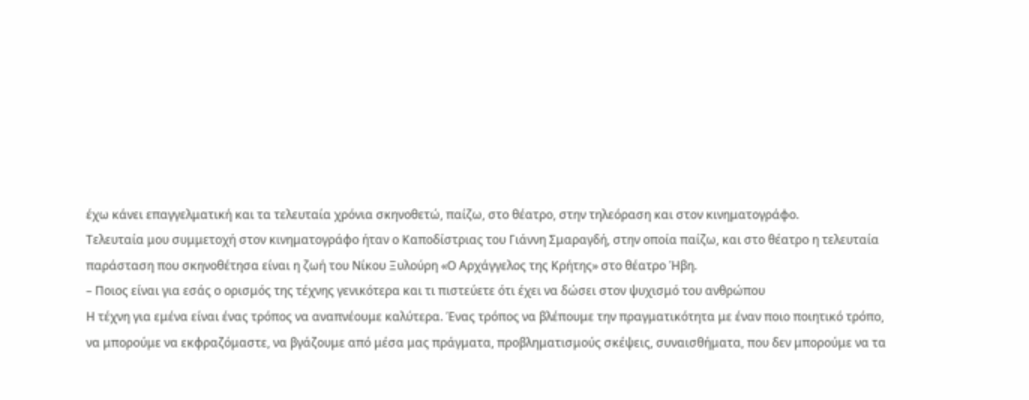έχω κάνει επαγγελματική και τα τελευταία χρόνια σκηνοθετώ, παίζω, στο θέατρο, στην τηλεόραση και στον κινηματογράφο.
Τελευταία μου συμμετοχή στον κινηματογράφο ήταν ο Καποδίστριας του Γιάννη Σμαραγδή, στην οποία παίζω, και στο θέατρο η τελευταία παράσταση που σκηνοθέτησα είναι η ζωή του Νίκου Ξυλούρη «Ο Αρχάγγελος της Κρήτης» στο θέατρο Ήβη.
– Ποιος είναι για εσάς ο ορισμός της τέχνης γενικότερα και τι πιστεύετε ότι έχει να δώσει στον ψυχισμό του ανθρώπου
Η τέχνη για εμένα είναι ένας τρόπος να αναπνέουμε καλύτερα. Ένας τρόπος να βλέπουμε την πραγματικότητα με έναν ποιο ποιητικό τρόπο, να μπορούμε να εκφραζόμαστε, να βγάζουμε από μέσα μας πράγματα, προβληματισμούς σκέψεις, συναισθήματα, που δεν μπορούμε να τα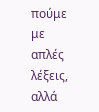πούμε με απλές λέξεις, αλλά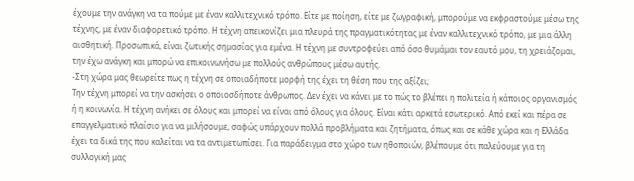έχουμε την ανάγκη να τα πούμε με έναν καλλιτεχνικό τρόπο. Είτε με ποίηση, είτε με ζωγραφική, μπορούμε να εκφραστούμε μέσω της τέχνης, με έναν διαφορετικό τρόπο. Η τέχνη απεικονίζει μια πλευρά της πραγματικότητας με έναν καλλιτεχνικό τρόπο, με μια άλλη αισθητική. Προσωπικά, είναι ζωτικής σημασίας για εμένα. Η τέχνη με συντροφεύει από όσο θυμάμαι τον εαυτό μου, τη χρειάζομαι, την έχω ανάγκη και μπορώ να επικοινωνήσω με πολλούς ανθρώπους μέσω αυτής.
-Στη χώρα μας θεωρείτε πως η τέχνη σε οποιαδήποτε μορφή της έχει τη θέση που της αξίζει;
Την τέχνη μπορεί να την ασκήσει ο οποιοσδήποτε άνθρωπος. Δεν έχει να κάνει με το πώς το βλέπει η πολιτεία ή κάποιος οργανισμός ή η κοινωνία. Η τέχνη ανήκει σε όλους και μπορεί να είναι από όλους για όλους. Είναι κάτι αρκετά εσωτερικό. Από εκεί και πέρα σε επαγγελματικό πλαίσιο για να μιλήσουμε, σαφώς υπάρχουν πολλά προβλήματα και ζητήματα, όπως και σε κάθε χώρα και η Ελλάδα έχει τα δικά της που καλείται να τα αντιμετωπίσει. Για παράδειγμα στο χώρο των ηθοποιών, βλέπουμε ότι παλεύουμε για τη συλλογική μας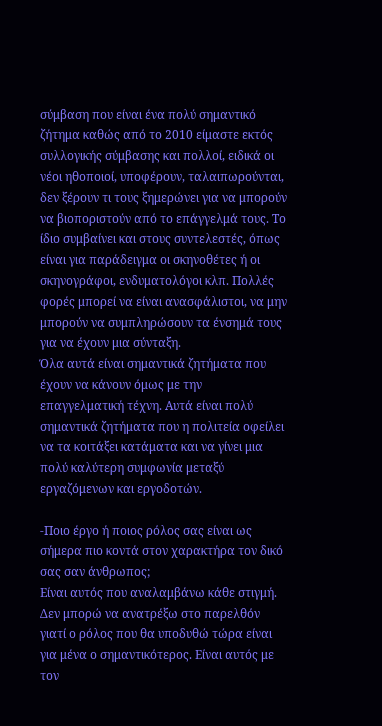σύμβαση που είναι ένα πολύ σημαντικό ζήτημα καθώς από το 2010 είμαστε εκτός συλλογικής σύμβασης και πολλοί, ειδικά οι νέοι ηθοποιοί, υποφέρουν, ταλαιπωρούνται, δεν ξέρουν τι τους ξημερώνει για να μπορούν να βιοποριστούν από το επάγγελμά τους. Το ίδιο συμβαίνει και στους συντελεστές, όπως είναι για παράδειγμα οι σκηνοθέτες ή οι σκηνογράφοι, ενδυματολόγοι κλπ. Πολλές φορές μπορεί να είναι ανασφάλιστοι, να μην μπορούν να συμπληρώσουν τα ένσημά τους για να έχουν μια σύνταξη.
Όλα αυτά είναι σημαντικά ζητήματα που έχουν να κάνουν όμως με την επαγγελματική τέχνη. Αυτά είναι πολύ σημαντικά ζητήματα που η πολιτεία οφείλει να τα κοιτάξει κατάματα και να γίνει μια πολύ καλύτερη συμφωνία μεταξύ εργαζόμενων και εργοδοτών.

-Ποιο έργο ή ποιος ρόλος σας είναι ως σήμερα πιο κοντά στον χαρακτήρα τον δικό σας σαν άνθρωπος;
Είναι αυτός που αναλαμβάνω κάθε στιγμή. Δεν μπορώ να ανατρέξω στο παρελθόν γιατί ο ρόλος που θα υποδυθώ τώρα είναι για μένα ο σημαντικότερος. Είναι αυτός με τον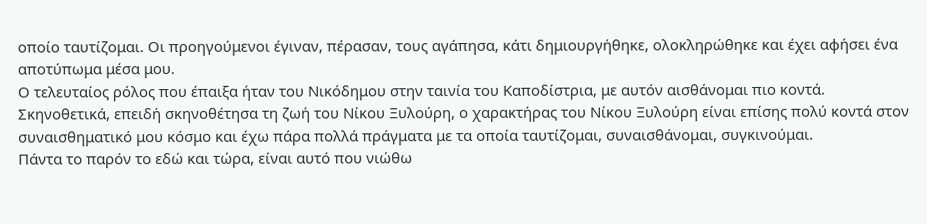οποίο ταυτίζομαι. Οι προηγούμενοι έγιναν, πέρασαν, τους αγάπησα, κάτι δημιουργήθηκε, ολοκληρώθηκε και έχει αφήσει ένα αποτύπωμα μέσα μου.
Ο τελευταίος ρόλος που έπαιξα ήταν του Νικόδημου στην ταινία του Καποδίστρια, με αυτόν αισθάνομαι πιο κοντά. Σκηνοθετικά, επειδή σκηνοθέτησα τη ζωή του Νίκου Ξυλούρη, ο χαρακτήρας του Νίκου Ξυλούρη είναι επίσης πολύ κοντά στον συναισθηματικό μου κόσμο και έχω πάρα πολλά πράγματα με τα οποία ταυτίζομαι, συναισθάνομαι, συγκινούμαι.
Πάντα το παρόν το εδώ και τώρα, είναι αυτό που νιώθω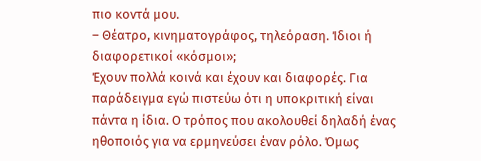πιο κοντά μου.
– Θέατρο, κινηματογράφος, τηλεόραση. Ίδιοι ή διαφορετικοί «κόσμοι»;
Έχουν πολλά κοινά και έχουν και διαφορές. Για παράδειγμα εγώ πιστεύω ότι η υποκριτική είναι πάντα η ίδια. Ο τρόπος που ακολουθεί δηλαδή ένας ηθοποιός για να ερμηνεύσει έναν ρόλο. Όμως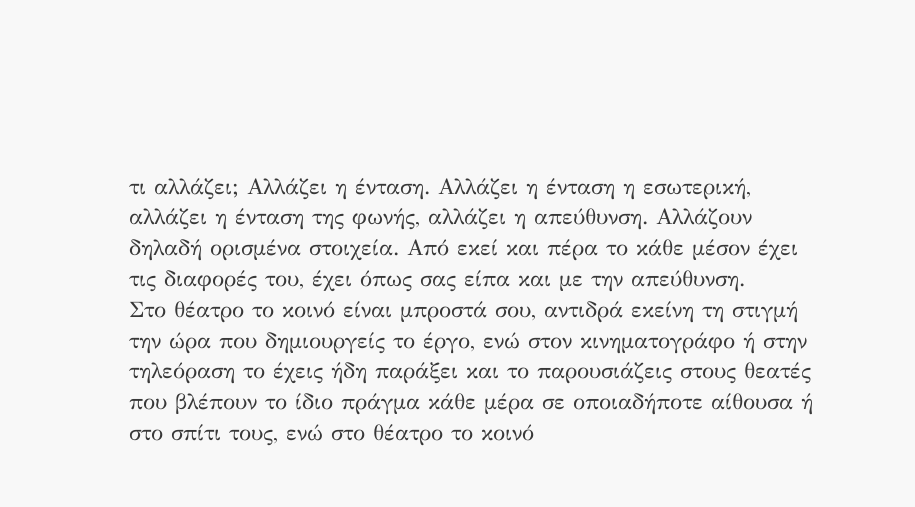τι αλλάζει; Αλλάζει η ένταση. Αλλάζει η ένταση η εσωτερική, αλλάζει η ένταση της φωνής, αλλάζει η απεύθυνση. Αλλάζουν δηλαδή ορισμένα στοιχεία. Από εκεί και πέρα το κάθε μέσον έχει τις διαφορές του, έχει όπως σας είπα και με την απεύθυνση.
Στο θέατρο το κοινό είναι μπροστά σου, αντιδρά εκείνη τη στιγμή την ώρα που δημιουργείς το έργο, ενώ στον κινηματογράφο ή στην τηλεόραση το έχεις ήδη παράξει και το παρουσιάζεις στους θεατές που βλέπουν το ίδιο πράγμα κάθε μέρα σε οποιαδήποτε αίθουσα ή στο σπίτι τους, ενώ στο θέατρο το κοινό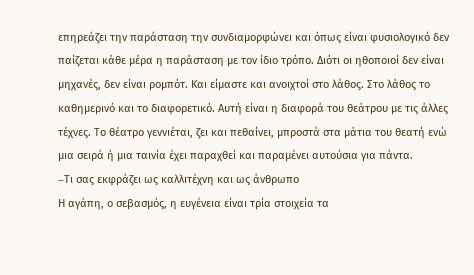επηρεάζει την παράσταση την συνδιαμορφώνει και όπως είναι φυσιολογικό δεν παίζεται κάθε μέρα η παράσταση με τον ίδιο τρόπο. Διότι οι ηθοποιοί δεν είναι μηχανές, δεν είναι ρομπότ. Και είμαστε και ανοιχτοί στο λάθος. Στο λάθος το καθημερινό και το διαφορετικό. Αυτή είναι η διαφορά του θεάτρου με τις άλλες τέχνες. Το θέατρο γεννιέται, ζει και πεθαίνει, μπροστά στα μάτια του θεατή ενώ μια σειρά ή μια ταινία έχει παραχθεί και παραμένει αυτούσια για πάντα.
–Tι σας εκφράζει ως καλλιτέχνη και ως άνθρωπο
Η αγάπη, ο σεβασμός, η ευγένεια είναι τρία στοιχεία τα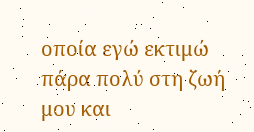οποία εγώ εκτιμώ πάρα πολύ στη ζωή μου και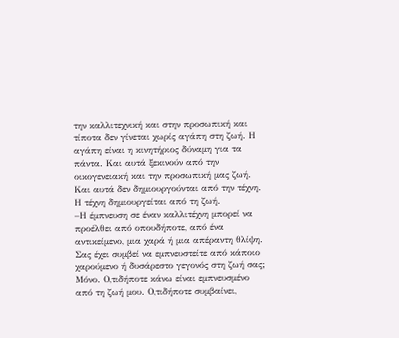την καλλιτεχνική και στην προσωπική και τίποτα δεν γίνεται χωρίς αγάπη στη ζωή. Η αγάπη είναι η κινητήριος δύναμη για τα πάντα. Και αυτά ξεκινούν από την οικογενειακή και την προσωπική μας ζωή. Και αυτά δεν δημιουργούνται από την τέχνη. Η τέχνη δημιουργείται από τη ζωή.
–Η έμπνευση σε έναν καλλιτέχνη μπορεί να προέλθει από οπουδήποτε, από ένα αντικείμενο, μια χαρά ή μια απέραντη θλίψη. Σας έχει συμβεί να εμπνευστείτε από κάποιο χαρούμενο ή δυσάρεστο γεγονός στη ζωή σας;
Μόνο. Ο,τιδήποτε κάνω είναι εμπνευσμένο από τη ζωή μου. Ο,τιδήποτε συμβαίνει,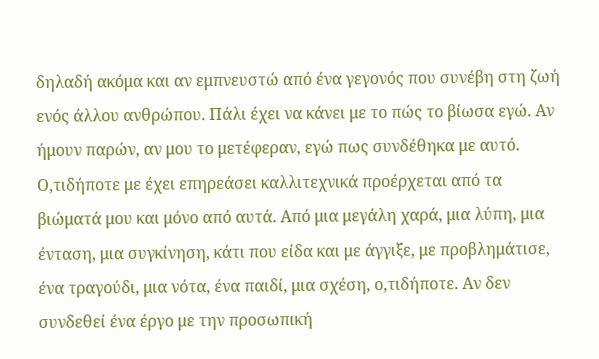δηλαδή ακόμα και αν εμπνευστώ από ένα γεγονός που συνέβη στη ζωή ενός άλλου ανθρώπου. Πάλι έχει να κάνει με το πώς το βίωσα εγώ. Αν ήμουν παρών, αν μου το μετέφεραν, εγώ πως συνδέθηκα με αυτό. Ο,τιδήποτε με έχει επηρεάσει καλλιτεχνικά προέρχεται από τα βιώματά μου και μόνο από αυτά. Από μια μεγάλη χαρά, μια λύπη, μια ένταση, μια συγκίνηση, κάτι που είδα και με άγγιξε, με προβλημάτισε, ένα τραγούδι, μια νότα, ένα παιδί, μια σχέση, ο,τιδήποτε. Αν δεν συνδεθεί ένα έργο με την προσωπική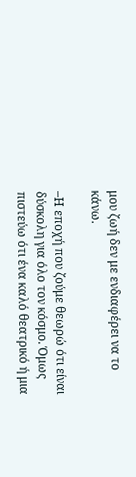μου ζωή δεν με ενδιαφέρει να το κάνω.

–Η εποχή που ζούμε θεωρώ ότι είναι δύσκολη για όλο τον κόσμο. Όμως πιστεύω ότι ένα καλό θεατρικό ή μια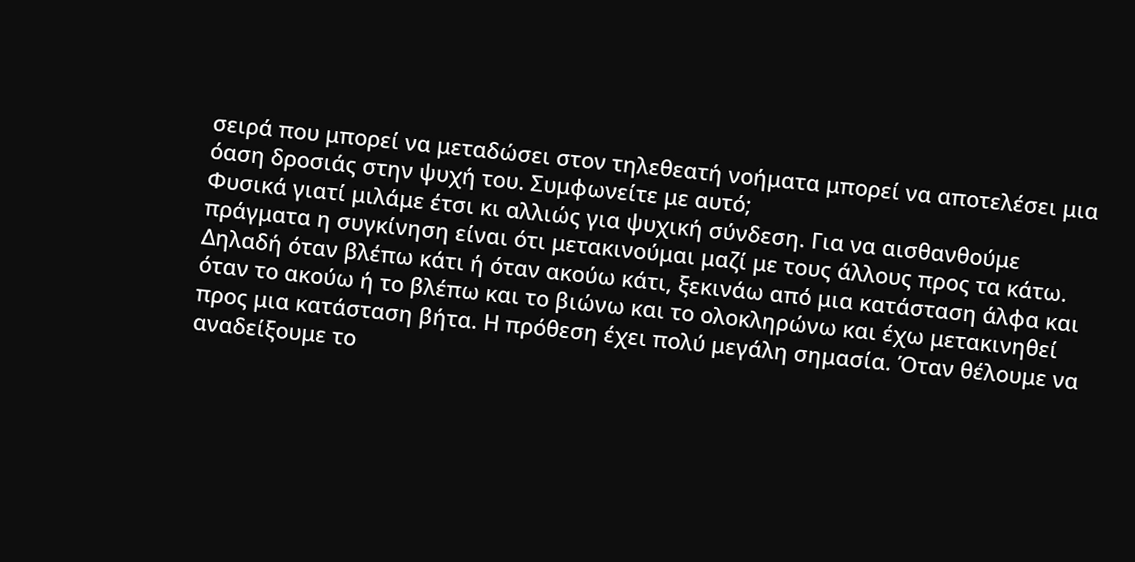σειρά που μπορεί να μεταδώσει στον τηλεθεατή νοήματα μπορεί να αποτελέσει μια όαση δροσιάς στην ψυχή του. Συμφωνείτε με αυτό;
Φυσικά γιατί μιλάμε έτσι κι αλλιώς για ψυχική σύνδεση. Για να αισθανθούμε πράγματα η συγκίνηση είναι ότι μετακινούμαι μαζί με τους άλλους προς τα κάτω. Δηλαδή όταν βλέπω κάτι ή όταν ακούω κάτι, ξεκινάω από μια κατάσταση άλφα και όταν το ακούω ή το βλέπω και το βιώνω και το ολοκληρώνω και έχω μετακινηθεί προς μια κατάσταση βήτα. Η πρόθεση έχει πολύ μεγάλη σημασία. Όταν θέλουμε να αναδείξουμε το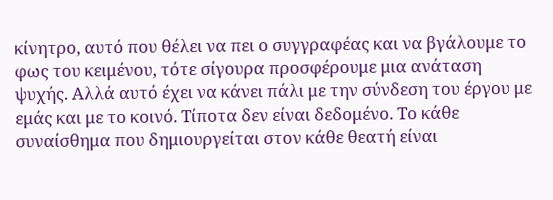κίνητρο, αυτό που θέλει να πει ο συγγραφέας και να βγάλουμε το φως του κειμένου, τότε σίγουρα προσφέρουμε μια ανάταση ψυχής. Αλλά αυτό έχει να κάνει πάλι με την σύνδεση του έργου με εμάς και με το κοινό. Τίποτα δεν είναι δεδομένο. Το κάθε συναίσθημα που δημιουργείται στον κάθε θεατή είναι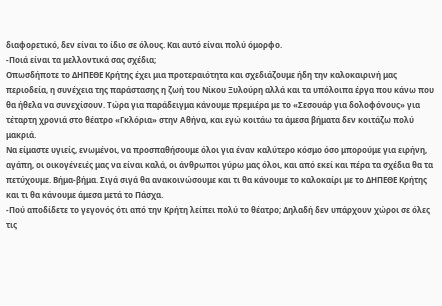διαφορετικό, δεν είναι το ίδιο σε όλους. Και αυτό είναι πολύ όμορφο.
-Ποιά είναι τα μελλοντικά σας σχέδια;
Οπωσδήποτε το ΔΗΠΕΘΕ Κρήτης έχει μια προτεραιότητα και σχεδιάζουμε ήδη την καλοκαιρινή μας περιοδεία, η συνέχεια της παράστασης η ζωή του Νίκου Ξυλούρη αλλά και τα υπόλοιπα έργα που κάνω που θα ήθελα να συνεχίσουν. Τώρα για παράδειγμα κάνουμε πρεμιέρα με το «Σεσουάρ για δολοφόνους» για τέταρτη χρονιά στο θέατρο «Γκλόρια» στην Αθήνα, και εγώ κοιτάω τα άμεσα βήματα δεν κοιτάζω πολύ μακριά.
Να είμαστε υγιείς, ενωμένοι, να προσπαθήσουμε όλοι για έναν καλύτερο κόσμο όσο μπορούμε για ειρήνη, αγάπη, οι οικογένειές μας να είναι καλά, οι άνθρωποι γύρω μας όλοι, και από εκεί και πέρα τα σχέδια θα τα πετύχουμε. Βήμα-βήμα. Σιγά σιγά θα ανακοινώσουμε και τι θα κάνουμε το καλοκαίρι με το ΔΗΠΕΘΕ Κρήτης και τι θα κάνουμε άμεσα μετά το Πάσχα.
-Πού αποδίδετε το γεγονός ότι από την Κρήτη λείπει πολύ το θέατρο; Δηλαδή δεν υπάρχουν χώροι σε όλες τις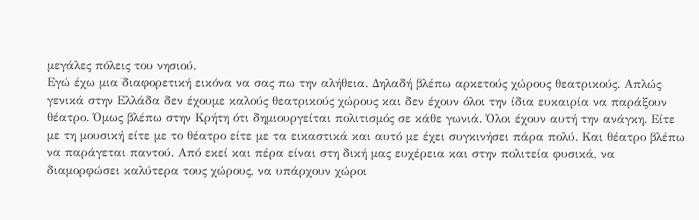μεγάλες πόλεις του νησιού.
Εγώ έχω μια διαφορετική εικόνα να σας πω την αλήθεια. Δηλαδή βλέπω αρκετούς χώρους θεατρικούς. Απλώς γενικά στην Ελλάδα δεν έχουμε καλούς θεατρικούς χώρους και δεν έχουν όλοι την ίδια ευκαιρία να παράξουν θέατρο. Όμως βλέπω στην Κρήτη ότι δημιουργείται πολιτισμός σε κάθε γωνιά. Όλοι έχουν αυτή την ανάγκη. Είτε με τη μουσική είτε με το θέατρο είτε με τα εικαστικά και αυτό με έχει συγκινήσει πάρα πολύ. Και θέατρο βλέπω να παράγεται παντού. Από εκεί και πέρα είναι στη δική μας ευχέρεια και στην πολιτεία φυσικά, να διαμορφώσει καλύτερα τους χώρους, να υπάρχουν χώροι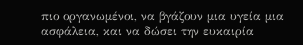πιο οργανωμένοι, να βγάζουν μια υγεία μια ασφάλεια, και να δώσει την ευκαιρία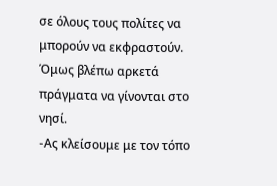σε όλους τους πολίτες να μπορούν να εκφραστούν. Όμως βλέπω αρκετά πράγματα να γίνονται στο νησί.
-Aς κλείσουμε με τον τόπο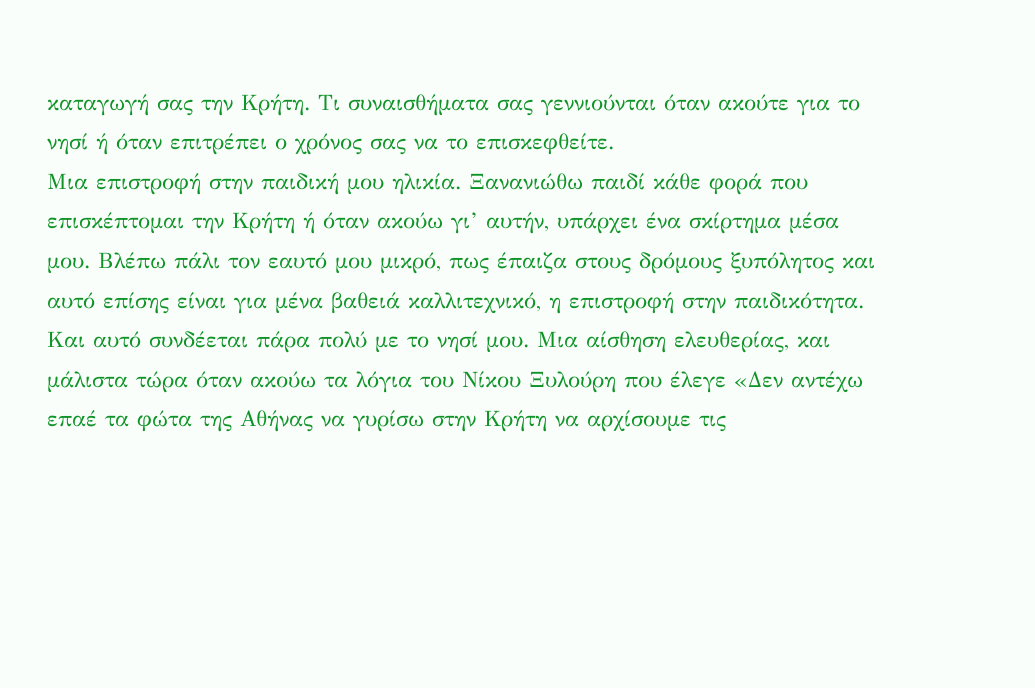καταγωγή σας την Κρήτη. Τι συναισθήματα σας γεννιούνται όταν ακούτε για το νησί ή όταν επιτρέπει ο χρόνος σας να το επισκεφθείτε.
Μια επιστροφή στην παιδική μου ηλικία. Ξανανιώθω παιδί κάθε φορά που επισκέπτομαι την Κρήτη ή όταν ακούω γι’ αυτήν, υπάρχει ένα σκίρτημα μέσα μου. Βλέπω πάλι τον εαυτό μου μικρό, πως έπαιζα στους δρόμους ξυπόλητος και αυτό επίσης είναι για μένα βαθειά καλλιτεχνικό, η επιστροφή στην παιδικότητα. Και αυτό συνδέεται πάρα πολύ με το νησί μου. Μια αίσθηση ελευθερίας, και μάλιστα τώρα όταν ακούω τα λόγια του Νίκου Ξυλούρη που έλεγε «Δεν αντέχω επαέ τα φώτα της Αθήνας να γυρίσω στην Κρήτη να αρχίσουμε τις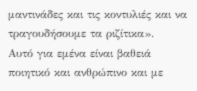μαντινάδες και τις κοντυλιές και να τραγουδήσουμε τα ριζίτικα».
Αυτό για εμένα είναι βαθειά ποιητικό και ανθρώπινο και με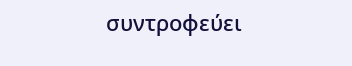συντροφεύει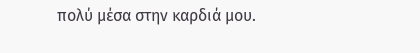πολύ μέσα στην καρδιά μου.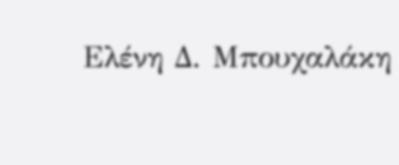Ελένη Δ. Μπουχαλάκη